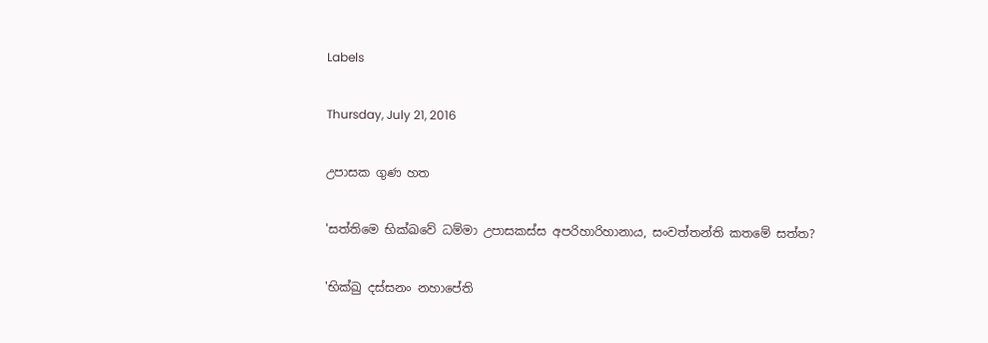Labels

Thursday, July 21, 2016

උපාසක ගුණ හත

'සත්තිමෙ භික්‌ඛවේ ධම්මා උපාසකස්‌ස අපරිහාරිහානාය, සංවත්තන්ති කතමේ සත්ත?

'භික්‌ඛු දස්‌සනං නහාපේති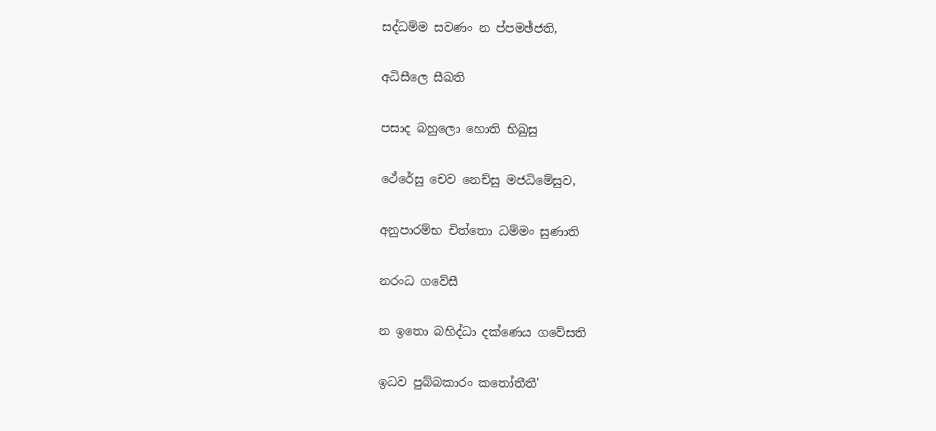සද්ධම්ම සවණං න ප්පමඡ්ජති,

අධිසීලෙ සීඛති

පසාද බහුලො හොති භිඛුසු

ථේරේසු චෙව නෙච්සු මජධිමේසුව,

අනුපාරම්භ චිත්තො ධම්මං සුණාති

නරංධ ගවේසී

න ඉතො බහිද්ධා දක්‌ණෙය ගවේසති

ඉධව පුබ්බකාරං කතෝතීතී'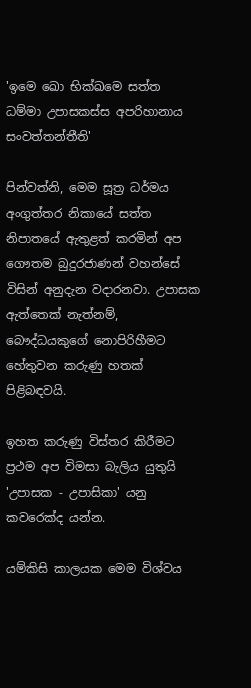'ඉමෙ ඛො භික්‌ඛමෙ සත්ත ධම්මා උපාසකස්‌ස අපරිහානාය සංවත්තන්තීති'

පින්වත්නි, මෙම සූත්‍ර ධර්මය අංගුත්තර නිකායේ සත්ත නිපාතයේ ඇතුළත් කරමින් අප ගෞතම බුදුරජාණන් වහන්සේ විසින් අනුදැන වදාරනවා. උපාසක ඇත්තෙක්‌ නැත්නම්, බෞද්ධයකුගේ නොපිරිහීමට හේතුවන කරුණු හතක්‌ පිළිබඳවයි.

ඉහත කරුණු විස්‌තර කිරීමට ප්‍රථම අප විමසා බැලිය යුතුයි 'උපාසක - උපාසිකා' යනු කවරෙක්‌ද යන්න.

යම්කිසි කාලයක මෙම විශ්වය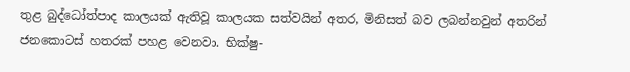තුළ බුද්ධෝත්පාද කාලයක්‌ ඇතිවූ කාලයක සත්වයින් අතර, මිනිසත් බව ලබන්නවුන් අතරින් ජනකොටස්‌ හතරක්‌ පහළ වෙනවා. භික්‌ෂු-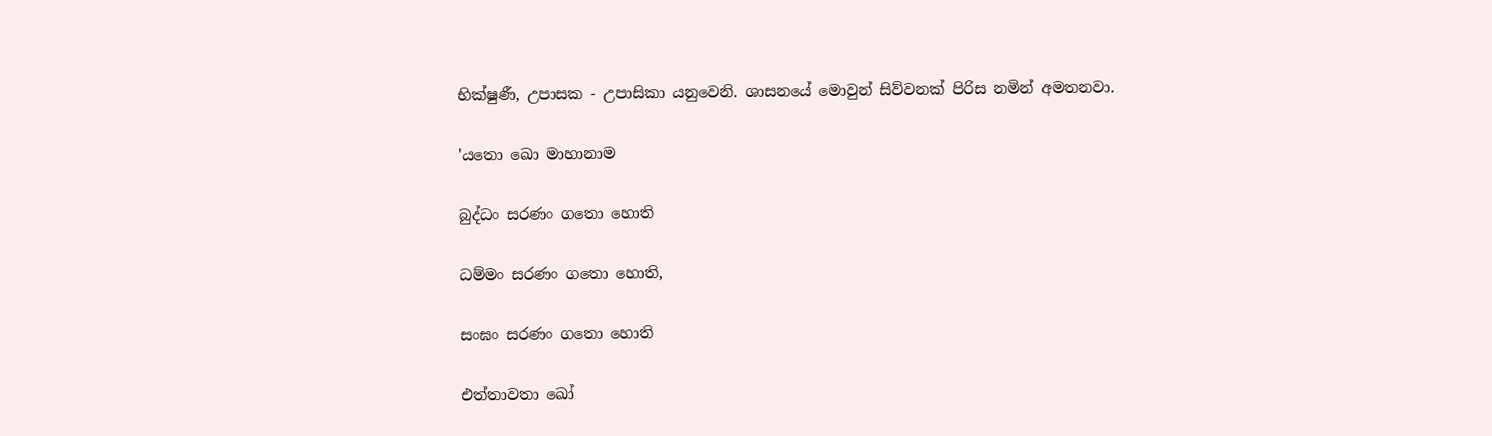භික්‌ෂුණී, උපාසක - උපාසිකා යනුවෙනි. ශාසනයේ මොවුන් සිව්වනක්‌ පිරිස නමින් අමතනවා.

'යතො ඛො මාහානාම

බුද්ධං සරණං ගතො හොති

ධම්මං සරණං ගතො හොති,

සංඝං සරණං ගතො හොති

එත්තාවතා ඛෝ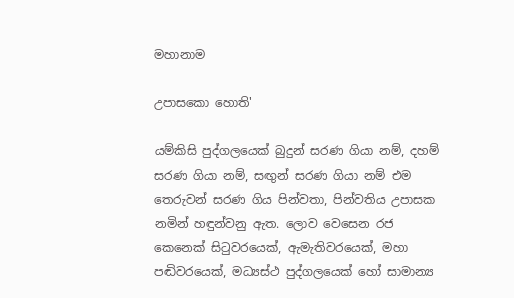මහානාම

උපාසකො හොති'

යම්කිසි පුද්ගලයෙක්‌ බුදුන් සරණ ගියා නම්, දහම් සරණ ගියා නම්, සඟුන් සරණ ගියා නම් එම තෙරුවන් සරණ ගිය පින්වතා, පින්වතිය උපාසක නමින් හඳුන්වනු ඇත. ලොව වෙසෙන රජ කෙනෙක්‌ සිටුවරයෙක්‌, ඇමැතිවරයෙක්‌, මහා පඬිවරයෙක්‌, මධ්‍යස්‌ථ පුද්ගලයෙක්‌ හෝ සාමාන්‍ය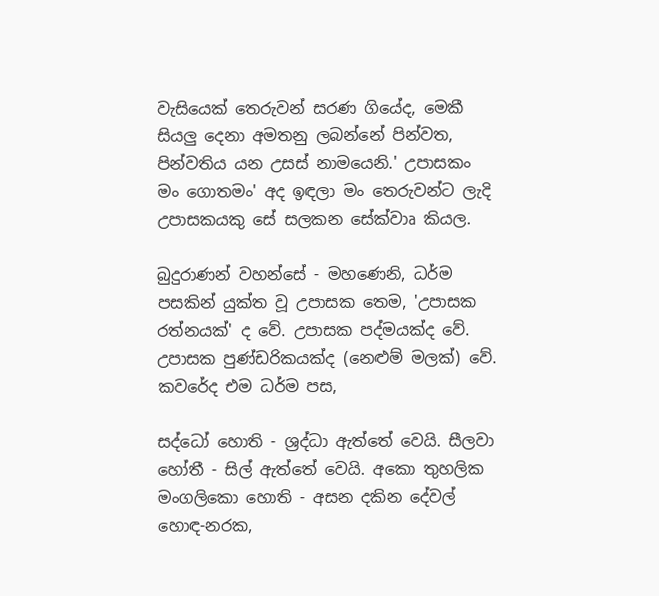වැසියෙක්‌ තෙරුවන් සරණ ගියේද, මෙකී සියලු දෙනා අමතනු ලබන්නේ පින්වත, පින්වතිය යන උසස්‌ නාමයෙනි.' උපාසකං මං ගොතමං' අද ඉඳලා මං තෙරුවන්ට ලැදි උපාසකයකු සේ සලකන සේක්‌වාෘ කියල.

බුදුරාණන් වහන්සේ - මහණෙනි, ධර්ම පසකින් යුක්‌ත වූ උපාසක තෙම, 'උපාසක රත්නයක්‌' ද වේ. උපාසක පද්මයක්‌ද වේ. උපාසක පුණ්‌ඩරිකයක්‌ද (නෙළුම් මලක්‌) වේ. කවරේද එම ධර්ම පස,

සද්ධෝ හොති - ශ්‍රද්ධා ඇත්තේ වෙයි. සීලවා හෝතී - සිල් ඇත්තේ වෙයි. අකො තුහලික මංගලිකො හොති - අසන දකින දේවල් හොඳ-නරක,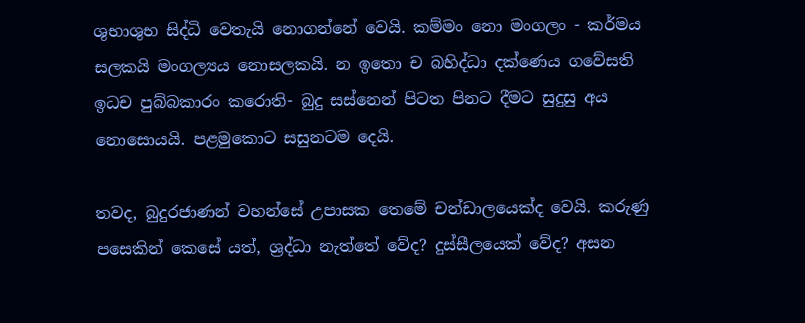ශුභාශුභ සිද්ධි වෙතැයි නොගන්නේ වෙයි. කම්මං නො මංගලං - කර්මය සලකයි මංගල්‍යය නොසලකයි. න ඉතො ච බහිද්ධා දක්‌ණෙය ගවේසති ඉධච පුබ්බකාරං කරොති- බුදු සස්‌නෙන් පිටත පිනට දීමට සුදුසු අය නොසොයයි. පළමුකොට සසුනටම දෙයි.

තවද, බුදුරජාණන් වහන්සේ උපාසක තෙමේ චන්ඩාලයෙක්‌ද වෙයි. කරුණු පසෙකින් කෙසේ යත්, ශ්‍රද්ධා නැත්තේ වේද? දුස්‌සීලයෙක්‌ වේද? අසන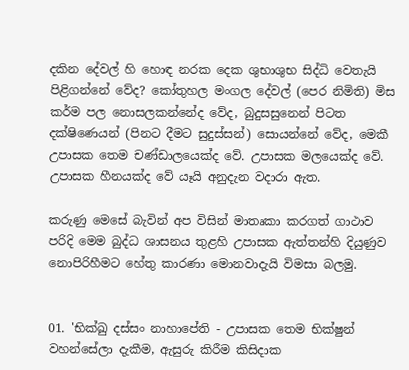දකින දේවල් හි හොඳ නරක දෙක ශුභාශුභ සිද්ධි වෙතැයි පිළිගන්නේ වේද? කෝතුහල මංගල දේවල් (පෙර නිමිති) මිස කර්ම පල නොසලකන්නේද වේද, බුදුසසුනෙන් පිටත දක්‌ෂිණෙයන් (පිනට දීමට සුදුස්‌සන්) සොයන්නේ වේද, මෙකී උපාසක තෙම චණ්‌ඩාලයෙක්‌ද වේ. උපාසක මලයෙක්‌ද වේ. උපාසක හීනයක්‌ද වේ යෑයි අනුදැන වදාරා ඇත.

කරුණු මෙසේ බැවින් අප විසින් මාතෘකා කරගත් ගාථාව පරිදි මෙම බුද්ධ ශාසනය තුළහි උපාසක ඇත්තන්හි දියුණුව නොපිරිහීමට හේතු කාරණා මොනවාදැයි විමසා බලමු.


01. 'භික්‌ඛු දස්‌සං නාහාපේති - උපාසක තෙම භික්‌ෂුන් වහන්සේලා දැකීම, ඇසුරු කිරීම කිසිදාක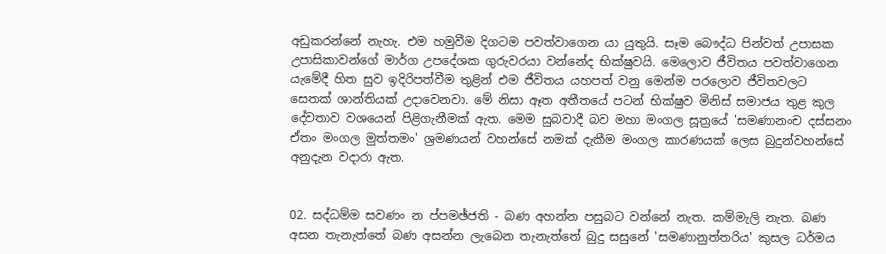අඩුකරන්නේ නැහැ. එම හමුවීම දිගටම පවත්වාගෙන යා යුතුයි. සෑම බෞද්ධ පින්වත් උපාසක උපාසිකාවන්ගේ මාර්ග උපදේශක ගුරුවරයා වන්නේද භික්‌ෂුවයි. මෙලොව ජීවිතය පවත්වාගෙන යැමේදී හිත සුව ඉදිරිපත්වීම තුළින් එම ජීවිතය යහපත් වනු මෙන්ම පරලොව ජීවිතවලට සෙතක්‌ ශාන්තියක්‌ උදාවෙනවා. මේ නිසා ඈත අතීතයේ පටන් භික්‌ෂුව මිනිස්‌ සමාජය තුළ කුල දේවතාව වශයෙන් පිළිගැනීමක්‌ ඇත. මෙම සුබවාදී බව මහා මංගල සූත්‍රයේ 'සමණානංච දස්‌සනං ඒතං මංගල මුත්තමං' ශ්‍රමණයන් වහන්සේ නමක්‌ දැකීම මංගල කාරණයක්‌ ලෙස බුදුන්වහන්සේ අනුදැන වදාරා ඇත.


02. සද්ධම්ම සවණං න ප්පමඡ්ජති - බණ අහන්න පසුබට වන්නේ නැත. කම්මැලි නැත. බණ අසන තැනැත්තේ බණ අසන්න ලැබෙන තැනැත්තේ බුදු සසුනේ 'සමණානුත්තරිය' කුසල ධර්මය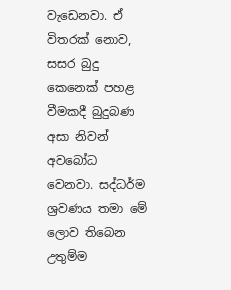වැඩෙනවා. ඒ විතරක්‌ නොව, සසර බුදු කෙනෙක්‌ පහළ වීමකදී බුදුබණ අසා නිවන් අවබෝධ වෙනවා. සද්ධර්ම ශ්‍රවණය තමා මේ ලොව තිබෙන උතුම්ම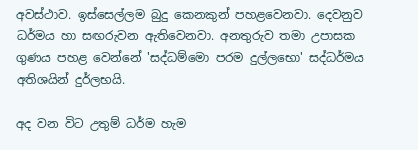අවස්‌ථාව. ඉස්‌සෙල්ලම බුදු කෙනකුන් පහළවෙනවා. දෙවනුව ධර්මය හා සඟරුවන ඇතිවෙනවා. අනතුරුව තමා උපාසක ගුණය පහළ වෙන්නේ 'සද්ධම්මො පරම දුල්ලභො' සද්ධර්මය අතිශයින් දුර්ලභයි.

අද වන විට උතුම් ධර්ම හැම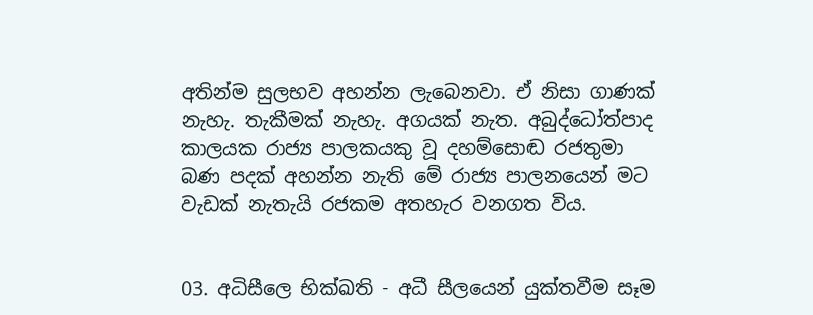අතින්ම සුලභව අහන්න ලැබෙනවා. ඒ නිසා ගාණක්‌ නැහැ. තැකීමක්‌ නැහැ. අගයක්‌ නැත. අබුද්ධෝත්පාද කාලයක රාජ්‍ය පාලකයකු වූ දහම්සොඬ රජතුමා බණ පදක්‌ අහන්න නැති මේ රාජ්‍ය පාලනයෙන් මට වැඩක්‌ නැතැයි රජකම අතහැර වනගත විය.


03. අධිසීලෙ භික්‌ඛති - අධී සීලයෙන් යුක්‌තවීම සෑම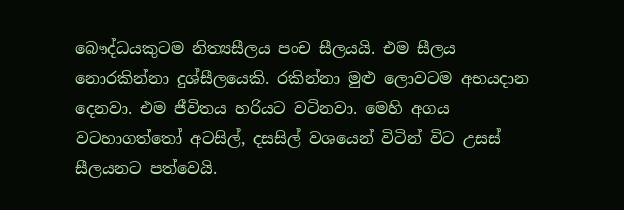බෞද්ධයකුටම නිත්‍යසීලය පංච සීලයයි. එම සීලය නොරකින්නා දුශ්සීලයෙකි. රකින්නා මුළු ලොවටම අභයදාන දෙනවා. එම ජීවිතය හරියට වටිනවා. මෙහි අගය වටහාගත්තෝ අටසිල්, දසසිල් වශයෙන් විටින් විට උසස්‌ සීලයනට පත්වෙයි.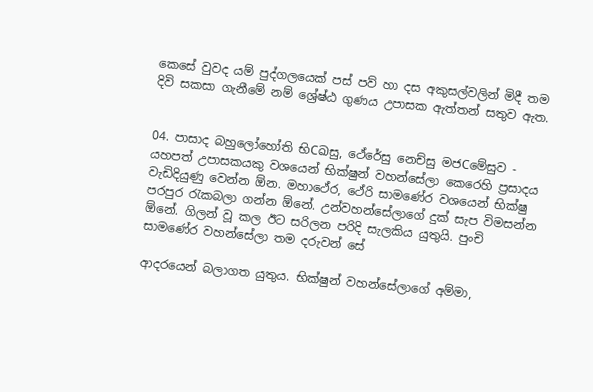කෙසේ වුවද යම් පුද්ගලයෙක්‌ පස්‌ පව් හා දස අකුසල්වලින් මිදී තම දිවි සකසා ගැනීමේ නම් ශ්‍රේෂ්ඨ ගුණය උපාසක ඇත්තන් සතුව ඇත.


04. පාසාද බහුලෝහෝති භිCඛසු, ථේරේසු නෙච්සු මජCමේසුව - යහපත් උපාසකයකු වශයෙන් භික්‌ෂුන් වහන්සේලා කෙරෙහි ප්‍රසාදය වැඩිදියුණු වෙන්න ඕන. මහාථේර, ථේරි සාමණේර වශයෙන් භික්‌ෂු පරපුර රැකබලා ගන්න ඕනේ. උන්වහන්සේලාගේ දුක්‌ සැප විමසන්න ඕනේ. ගිලන් වූ කල ඊට සරිලන පරිදි සැලකිය යුතුයි. පුංචි සාමණේර වහන්සේලා තම දරුවන් සේ

ආදරයෙන් බලාගත යුතුය. භික්‌ෂුන් වහන්සේලාගේ අම්මා,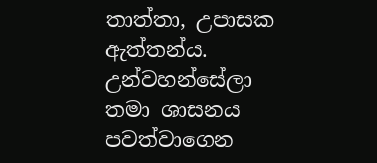තාත්තා, උපාසක ඇත්තන්ය. උන්වහන්සේලා තමා ශාසනය පවත්වාගෙන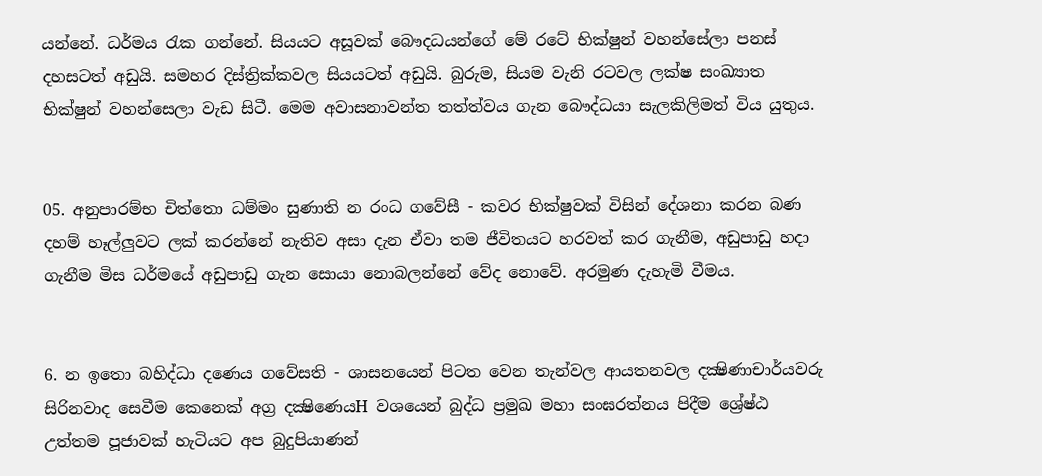යන්නේ. ධර්මය රැක ගන්නේ. සියයට අසූවක්‌ බෞදධයන්ගේ මේ රටේ භික්‌ෂුන් වහන්සේලා පනස්‌ දහසටත් අඩුයි. සමහර දිස්‌ත්‍රික්‌කවල සියයටත් අඩුයි. බුරුම, සියම වැනි රටවල ලක්‌ෂ සංඛ්‍යාත භික්‌ෂුන් වහන්සෙලා වැඩ සිටී. මෙම අවාසනාවන්ත තත්ත්වය ගැන බෞද්ධයා සැලකිලිමත් විය යුතුය.


05. අනුපාරම්භ චිත්තො ධම්මං සුණාති න රංධ ගවේසී - කවර භික්‌ෂුවක්‌ විසින් දේශනා කරන බණ දහම් හෑල්ලුවට ලක්‌ කරන්නේ නැතිව අසා දැන ඒවා තම ජීවිතයට හරවත් කර ගැනීම, අඩුපාඩු හදා ගැනීම මිස ධර්මයේ අඩුපාඩු ගැන සොයා නොබලන්නේ වේද නොවේ. අරමුණ දැහැමි වීමය.


6. න ඉතො බහිද්ධා දණෙය ගවේසති - ශාසනයෙන් පිටත වෙන තැන්වල ආයතනවල දක්‍ෂිණාචාර්යවරු සිරිනවාද සෙවීම කෙනෙක්‌ අග්‍ර දක්‍ෂිණෙයH වශයෙන් බුද්ධ ප්‍රමුඛ මහා සංඝරත්නය පිදීම ශ්‍රේෂ්ඨ උත්තම පූජාවක්‌ හැටියට අප බුදුපියාණන්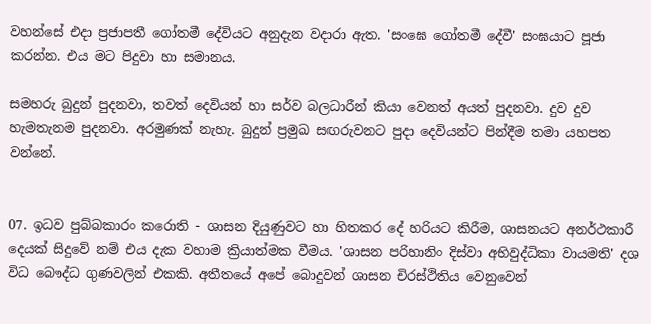වහන්සේ එදා ප්‍රජාපතී ගෝතමී දේවියට අනුදැන වදාරා ඇත. 'සංඝෙ ගෝතමී දේවී' සංඝයාට පූජා කරන්න. එය මට පිදුවා හා සමානය.

සමහරු බුදුන් පුදනවා, තවත් දෙවියන් හා සර්ව බලධාරීන් කියා වෙනත් අයත් පුදනවා. දුව දුව හැමතැනම පුදනවා. අරමුණක්‌ නැහැ. බුදුන් ප්‍රමුඛ සඟරුවනට පුදා දෙවියන්ට පින්දීම තමා යහපත වන්නේ.


07. ඉධව පුබ්බකාරං කරොති - ශාසන දියුණුවට හා හිතකර දේ හරියට කිරීම, ශාසනයට අනර්ථකාරී දෙයක්‌ සිදුවේ නම් එය දැක වහාම ක්‍රියාත්මක වීමය. 'ශාසන පරිහානිං දිස්‌වා අභිවුද්ධිකා වායමති' දශ විධ බෞද්ධ ගුණවලින් එකකි. අතීතයේ අපේ බොදුවන් ශාසන චිරස්‌ථිතිය වෙනුවෙන්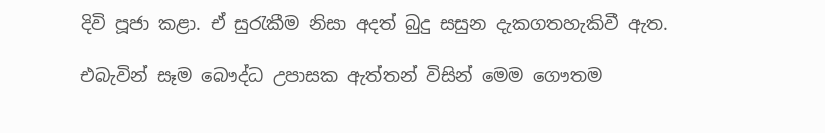දිවි පූජා කළා. ඒ සුරැකීම නිසා අදත් බුදු සසුන දැකගතහැකිවී ඇත.

එබැවින් සෑම බෞද්ධ උපාසක ඇත්තන් විසින් මෙම ගෞතම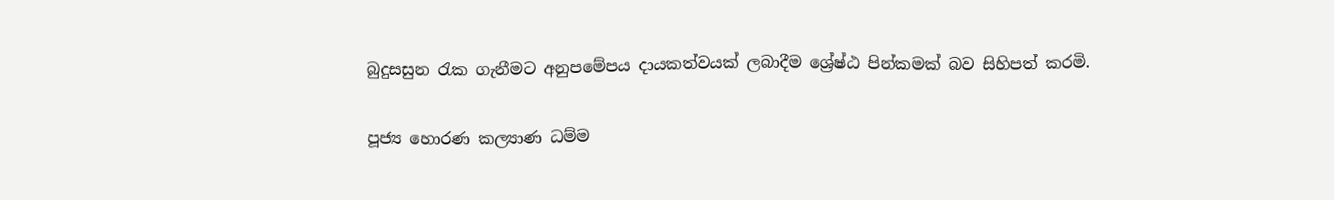බුදුසසුන රැක ගැනීමට අනුපමේපය දායකත්වයක්‌ ලබාදීම ශ්‍රේෂ්ඨ පින්කමක්‌ බව සිහිපත් කරමි.

පූජ්‍ය හොරණ කල්‍යාණ ධම්ම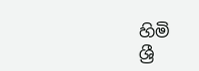හිමි
ශ්‍රී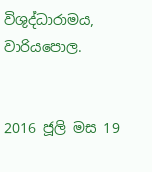විශුද්ධාරාමය, වාරියපොල.


2016 ජූලි මස 19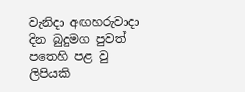වැනිදා අඟහරුවාදා  දින බුදුමග පුවත් පතෙහි පළ වු ලිපියකි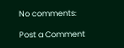No comments:

Post a Comment